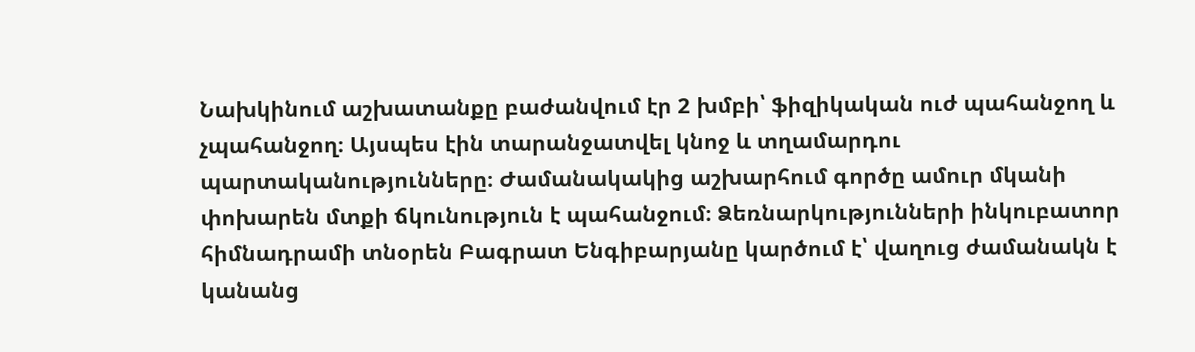Նախկինում աշխատանքը բաժանվում էր 2 խմբի՝ ֆիզիկական ուժ պահանջող և չպահանջող։ Այսպես էին տարանջատվել կնոջ և տղամարդու պարտականությունները։ Ժամանակակից աշխարհում գործը ամուր մկանի փոխարեն մտքի ճկունություն է պահանջում։ Ձեռնարկությունների ինկուբատոր հիմնադրամի տնօրեն Բագրատ Ենգիբարյանը կարծում է՝ վաղուց ժամանակն է կանանց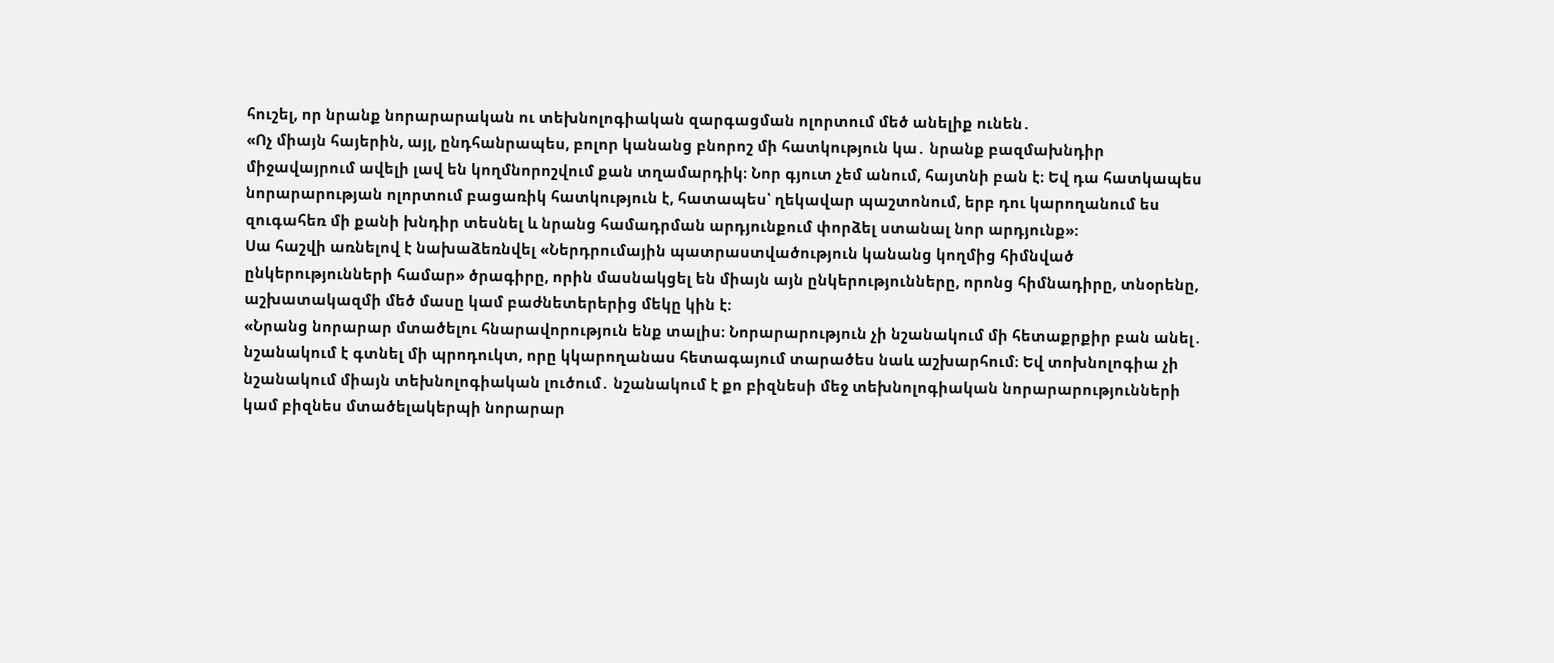հուշել, որ նրանք նորարարական ու տեխնոլոգիական զարգացման ոլորտում մեծ անելիք ունեն․
«Ոչ միայն հայերին, այլ, ընդհանրապես, բոլոր կանանց բնորոշ մի հատկություն կա․ նրանք բազմախնդիր միջավայրում ավելի լավ են կողմնորոշվում քան տղամարդիկ։ Նոր գյուտ չեմ անում, հայտնի բան է։ Եվ դա հատկապես նորարարության ոլորտում բացառիկ հատկություն է, հատապես՝ ղեկավար պաշտոնում, երբ դու կարողանում ես զուգահեռ մի քանի խնդիր տեսնել և նրանց համադրման արդյունքում փորձել ստանալ նոր արդյունք»։
Սա հաշվի առնելով է նախաձեռնվել «Ներդրումային պատրաստվածություն կանանց կողմից հիմնված ընկերությունների համար» ծրագիրը, որին մասնակցել են միայն այն ընկերությունները, որոնց հիմնադիրը, տնօրենը, աշխատակազմի մեծ մասը կամ բաժնետերերից մեկը կին է։
«Նրանց նորարար մտածելու հնարավորություն ենք տալիս։ Նորարարություն չի նշանակում մի հետաքրքիր բան անել․ նշանակում է գտնել մի պրոդուկտ, որը կկարողանաս հետագայում տարածես նաև աշխարհում։ Եվ տոխնոլոգիա չի նշանակում միայն տեխնոլոգիական լուծում․ նշանակում է քո բիզնեսի մեջ տեխնոլոգիական նորարարությունների կամ բիզնես մտածելակերպի նորարար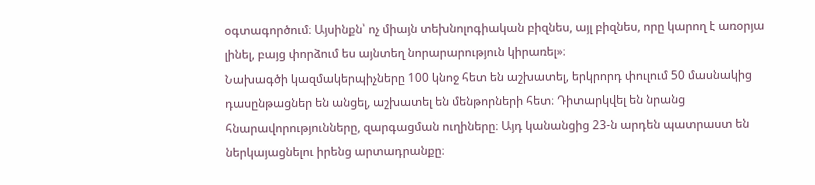օգտագործում։ Այսինքն՝ ոչ միայն տեխնոլոգիական բիզնես, այլ բիզնես, որը կարող է առօրյա լինել, բայց փորձում ես այնտեղ նորարարություն կիրառել»։
Նախագծի կազմակերպիչները 100 կնոջ հետ են աշխատել, երկրորդ փուլում 50 մասնակից դասընթացներ են անցել, աշխատել են մենթորների հետ։ Դիտարկվել են նրանց հնարավորությունները, զարգացման ուղիները։ Այդ կանանցից 23-ն արդեն պատրաստ են ներկայացնելու իրենց արտադրանքը։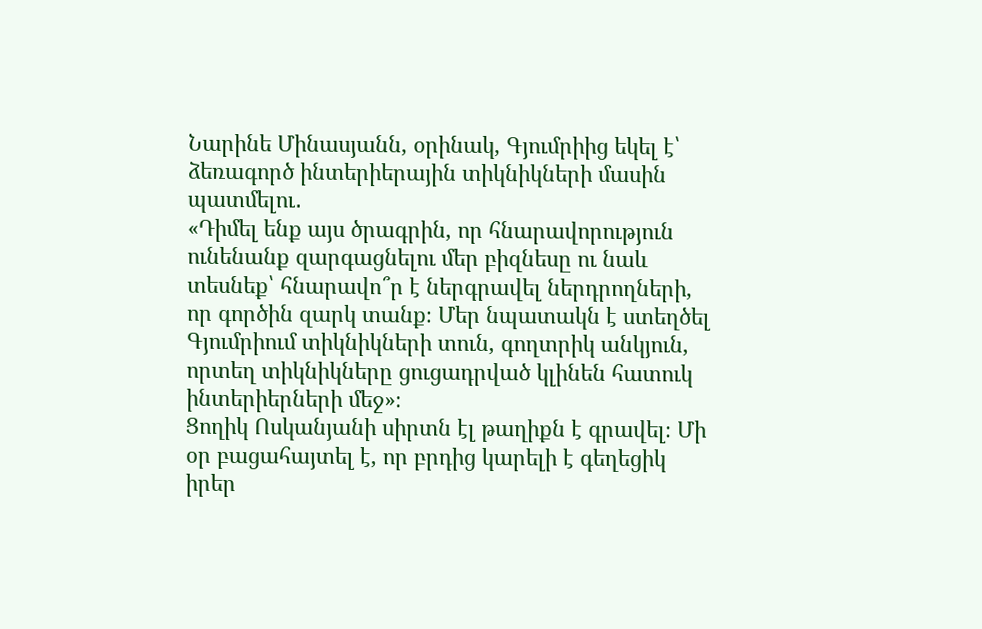Նարինե Մինասյանն, օրինակ, Գյումրիից եկել է՝ ձեռագործ ինտերիերային տիկնիկների մասին պատմելու․
«Դիմել ենք այս ծրագրին, որ հնարավորություն ունենանք զարգացնելու մեր բիզնեսը ու նաև տեսնեք՝ հնարավո՞ր է ներգրավել ներդրողների, որ գործին զարկ տանք։ Մեր նպատակն է ստեղծել Գյումրիում տիկնիկների տուն, գողտրիկ անկյուն, որտեղ տիկնիկները ցուցադրված կլինեն հատուկ ինտերիերների մեջ»։
Ցողիկ Ոսկանյանի սիրտն էլ թաղիքն է գրավել։ Մի օր բացահայտել է, որ բրդից կարելի է գեղեցիկ իրեր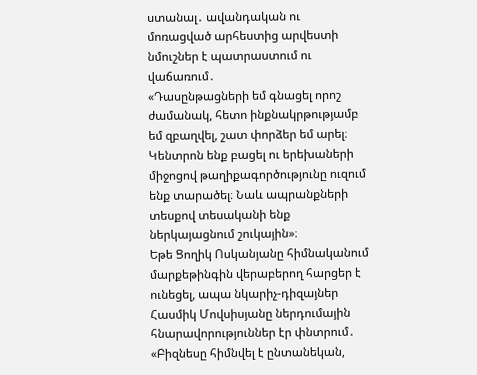ստանալ․ ավանդական ու մոռացված արհեստից արվեստի նմուշներ է պատրաստում ու վաճառում․
«Դասընթացների եմ գնացել որոշ ժամանակ, հետո ինքնակրթությամբ եմ զբաղվել, շատ փորձեր եմ արել։ Կենտրոն ենք բացել ու երեխաների միջոցով թաղիքագործությունը ուզում ենք տարածել։ Նաև ապրանքների տեսքով տեսականի ենք ներկայացնում շուկային»։
Եթե Ցողիկ Ոսկանյանը հիմնականում մարքեթինգին վերաբերող հարցեր է ունեցել, ապա նկարիչ-դիզայներ Հասմիկ Մովսիսյանը ներդումային հնարավորություններ էր փնտրում․
«Բիզնեսը հիմնվել է ընտանեկան,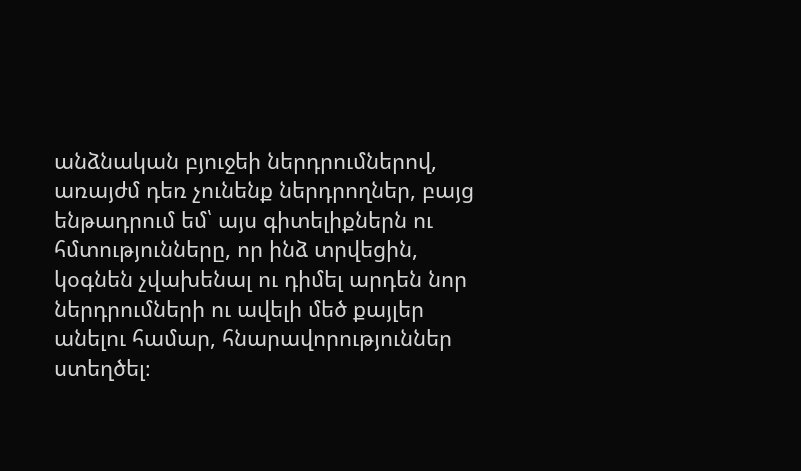անձնական բյուջեի ներդրումներով, առայժմ դեռ չունենք ներդրողներ, բայց ենթադրում եմ՝ այս գիտելիքներն ու հմտությունները, որ ինձ տրվեցին, կօգնեն չվախենալ ու դիմել արդեն նոր ներդրումների ու ավելի մեծ քայլեր անելու համար, հնարավորություններ ստեղծել։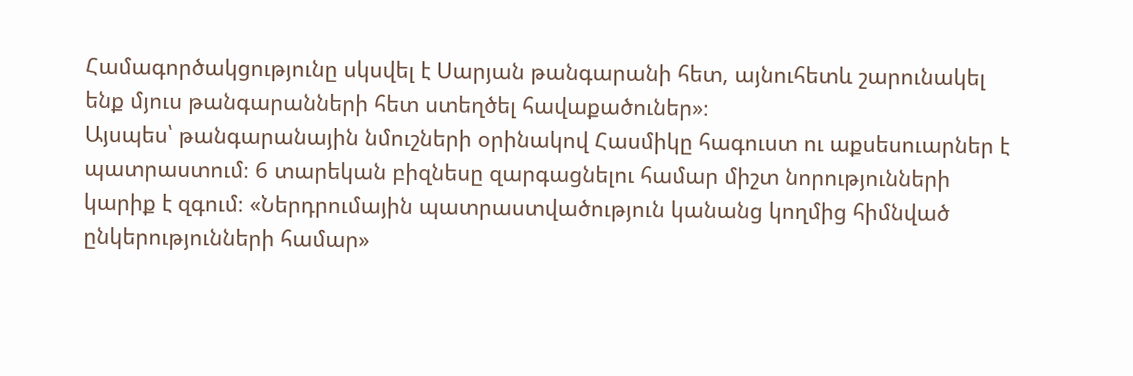Համագործակցությունը սկսվել է Սարյան թանգարանի հետ, այնուհետև շարունակել ենք մյուս թանգարանների հետ ստեղծել հավաքածուներ»։
Այսպես՝ թանգարանային նմուշների օրինակով Հասմիկը հագուստ ու աքսեսուարներ է պատրաստում։ 6 տարեկան բիզնեսը զարգացնելու համար միշտ նորությունների կարիք է զգում։ «Ներդրումային պատրաստվածություն կանանց կողմից հիմնված ընկերությունների համար»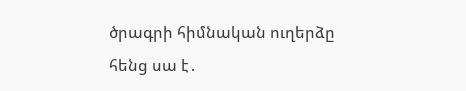ծրագրի հիմնական ուղերձը հենց սա է․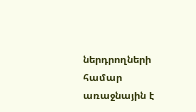ներդրողների համար առաջնային է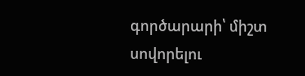գործարարի՝ միշտ սովորելու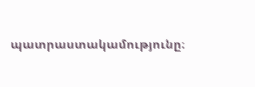պատրաստակամությունը։